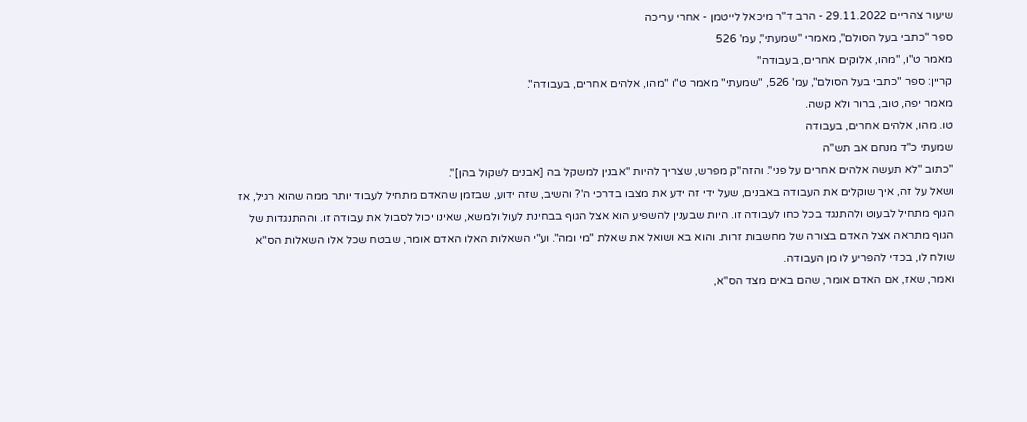שיעור צהריים 29.11.2022 - הרב ד"ר מיכאל לייטמן - אחרי עריכה
ספר "כתבי בעל הסולם", מאמרי "שמעתי", עמ' 526
מאמר ט"ו, "מהו, אלוקים אחרים, בעבודה"
קריין: ספר "כתבי בעל הסולם", עמ' 526, "שמעתי" מאמר ט"ו "מהו, אלהים אחרים, בעבודה".
מאמר יפה, טוב, ברור ולא קשה.
טו. מהו, אלהים אחרים, בעבודה
שמעתי כ"ד מנחם אב תש"ה
"כתוב "לא תעשה אלהים אחרים על פני". והזה"ק מפרש, שצריך להיות "אבנין למשקל בה [אבנים לשקול בהן]".
ושאל על זה, איך שוקלים את העבודה באבנים, שעל ידי זה ידע את מצבו בדרכי ה'? והשיב, שזה ידוע, שבזמן שהאדם מתחיל לעבוד יותר ממה שהוא רגיל, אז הגוף מתחיל לבעוט ולהתנגד בכל כחו לעבודה זו. היות שבענין להשפיע הוא אצל הגוף בבחינת לעול ולמשא, שאינו יכול לסבול את עבודה זו. וההתנגדות של הגוף מתראה אצל האדם בצורה של מחשבות זרות. והוא בא ושואל את שאלת "מי ומה". וע"י השאלות האלו האדם אומר, שבטח שכל אלו השאלות הס"א שולח לו, בכדי להפריע לו מן העבודה.
ואמר, שאז, אם האדם אומר, שהם באים מצד הס"א,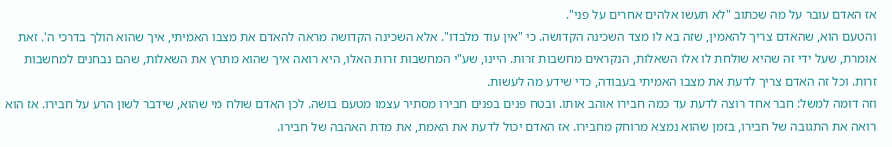אז האדם עובר על מה שכתוב "לא תעשו אלהים אחרים על פני".
והטעם הוא, שהאדם צריך להאמין, שזה בא לו מצד השכינה הקדושה. כי "אין עוד מלבדו". אלא השכינה הקדושה מראה להאדם את מצבו האמיתי, איך שהוא הולך בדרכי ה'. זאת אומרת, שעל ידי זה שהיא שולחת לו אלו השאלות, הנקראים מחשבות זרות. היינו, שע"י המחשבות זרות האלו, היא רואה איך שהוא מתרץ את השאלות, שהם נבחנים למחשבות זרות. וכל זה האדם צריך לדעת את מצבו האמיתי בעבודה, כדי שידע מה לעשות.
וזה דומה למשל: חבר אחד רוצה לדעת עד כמה חבירו אוהב אותו. ובטח פנים בפנים חבירו מסתיר עצמו מטעם בושה. לכן האדם שולח מי שהוא, שידבר לשון הרע על חבירו. אז הוא רואה את התגובה של חבירו, בזמן שהוא נמצא מרוחק מחבירו. אז האדם יכול לדעת את האמת, את מדת האהבה של חבירו.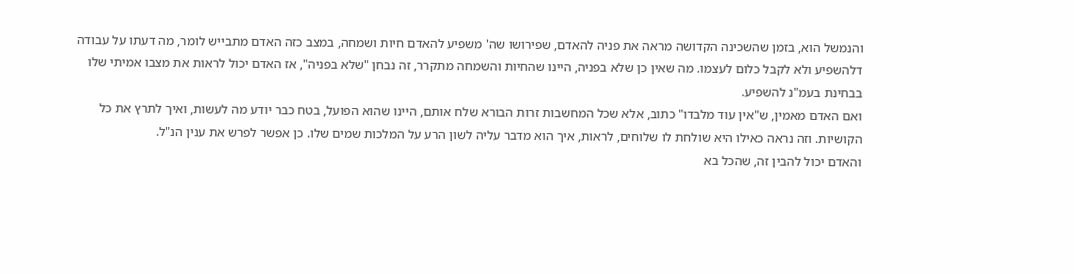והנמשל הוא, בזמן שהשכינה הקדושה מראה את פניה להאדם, שפירושו שה' משפיע להאדם חיות ושמחה, במצב כזה האדם מתבייש לומר, מה דעתו על עבודה דלהשפיע ולא לקבל כלום לעצמו. מה שאין כן שלא בפניה, היינו שהחיות והשמחה מתקרר, זה נבחן "שלא בפניה", אז האדם יכול לראות את מצבו אמיתי שלו בבחינת בעמ"נ להשפיע.
ואם האדם מאמין, ש"אין עוד מלבדו" כתוב, אלא שכל המחשבות זרות הבורא שלח אותם, היינו שהוא הפועל, בטח כבר יודע מה לעשות, ואיך לתרץ את כל הקושיות. וזה נראה כאילו היא שולחת לו שלוחים, לראות, איך הוא מדבר עליה לשון הרע על המלכות שמים שלו. כן אפשר לפרש את ענין הנ"ל.
והאדם יכול להבין זה, שהכל בא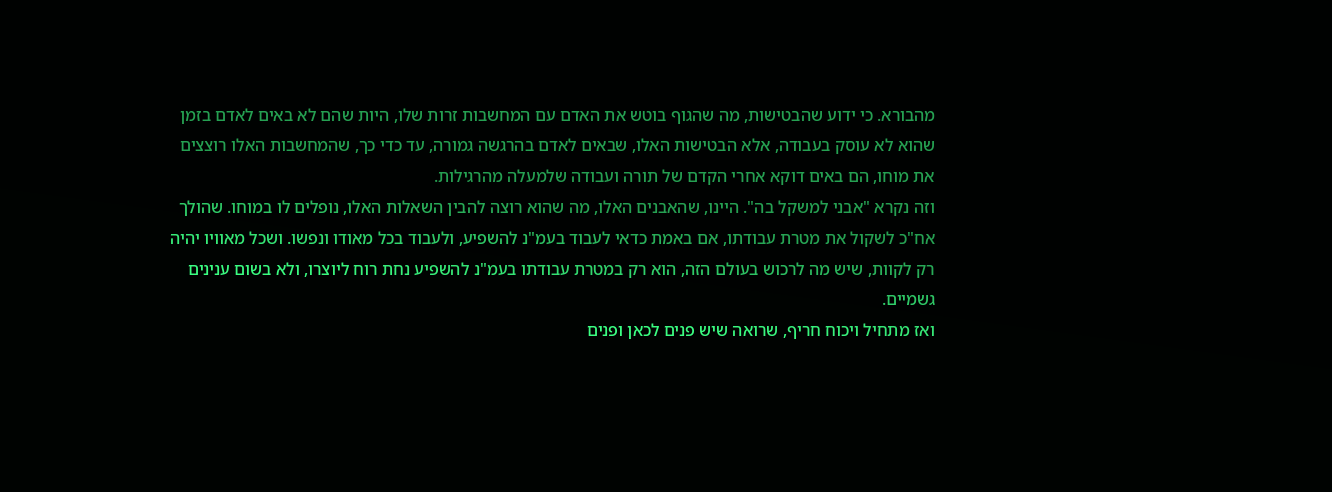מהבורא. כי ידוע שהבטישות, מה שהגוף בוטש את האדם עם המחשבות זרות שלו, היות שהם לא באים לאדם בזמן שהוא לא עוסק בעבודה, אלא הבטישות האלו, שבאים לאדם בהרגשה גמורה, עד כדי כך, שהמחשבות האלו רוצצים את מוחו, הם באים דוקא אחרי הקדם של תורה ועבודה שלמעלה מהרגילות.
וזה נקרא "אבני למשקל בה". היינו, שהאבנים האלו, מה שהוא רוצה להבין השאלות האלו, נופלים לו במוחו. שהולך אח"כ לשקול את מטרת עבודתו, אם באמת כדאי לעבוד בעמ"נ להשפיע, ולעבוד בכל מאודו ונפשו. ושכל מאוויו יהיה רק לקוות, שיש מה לרכוש בעולם הזה, הוא רק במטרת עבודתו בעמ"נ להשפיע נחת רוח ליוצרו, ולא בשום ענינים גשמיים.
ואז מתחיל ויכוח חריף, שרואה שיש פנים לכאן ופנים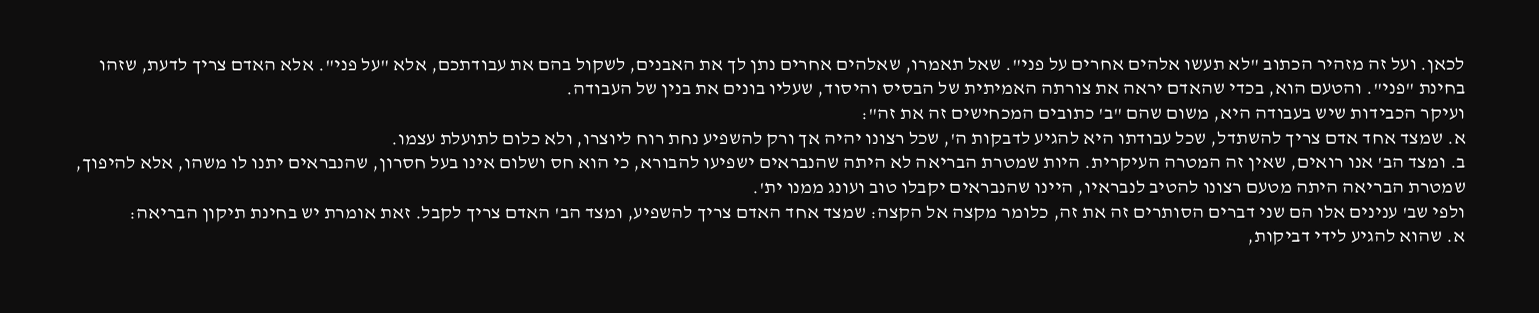לכאן. ועל זה מזהיר הכתוב "לא תעשו אלהים אחרים על פני". שאל תאמרו, שאלהים אחרים נתן לך את האבנים, לשקול בהם את עבודתכם, אלא "על פני". אלא האדם צריך לדעת, שזהו בחינת "פני". והטעם הוא, בכדי שהאדם יראה את צורתה האמיתית של הבסיס והיסוד, שעליו בונים את בנין של העבודה.
ועיקר הכבידות שיש בעבודה היא, משום שהם "ב' כתובים המכחישים זה את זה":
א. שמצד אחד אדם צריך להשתדל, שכל עבודתו היא להגיע לדבקות ה', שכל רצונו יהיה אך ורק להשפיע נחת רוח ליוצרו, ולא כלום לתועלת עצמו.
ב. ומצד הב' אנו רואים, שאין זה המטרה העיקרית. היות שמטרת הבריאה לא היתה שהנבראים ישפיעו להבורא, כי הוא חס ושלום אינו בעל חסרון, שהנבראים יתנו לו משהו, אלא להיפוך, שמטרת הבריאה היתה מטעם רצונו להטיב לנבראיו, היינו שהנבראים יקבלו טוב ועונג ממנו ית'.
ולפי שב' ענינים אלו הם שני דברים הסותרים זה את זה, כלומר מקצה אל הקצה: שמצד אחד האדם צריך להשפיע, ומצד הב' האדם צריך לקבל. זאת אומרת יש בחינת תיקון הבריאה:
א. שהוא להגיע לידי דביקות,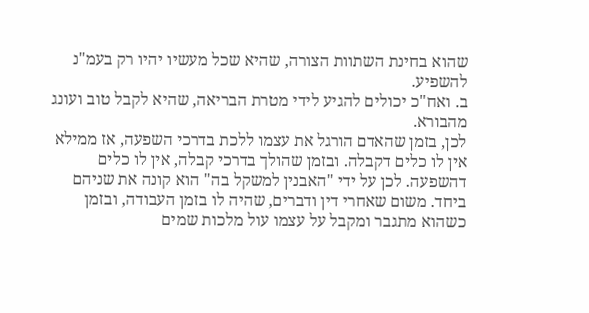שהוא בחינת השתוות הצורה, שהיא שכל מעשיו יהיו רק בעמ"נ להשפיע.
ב. ואח"כ יכולים להגיע לידי מטרת הבריאה, שהיא לקבל טוב ועונג מהבורא.
לכן, בזמן שהאדם הורגל את עצמו ללכת בדרכי השפעה, אז ממילא אין לו כלים דקבלה. ובזמן שהולך בדרכי קבלה, אין לו כלים דהשפעה. לכן על ידי "האבנין למשקל בה" הוא קונה את שניהם ביחד. משום שאחרי דין ודברים, שהיה לו בזמן העבודה, ובזמן כשהוא מתגבר ומקבל על עצמו עול מלכות שמים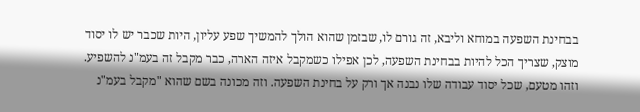בבחינת השפעה במוחא וליבא, זה גורם לו, שבזמן שהוא הולך להמשיך שפע עליון, היות שכבר יש לו יסוד מוצק, שצריך הכל להיות בבחינת השפעה, לכן אפילו כשמקבל איזה הארה, כבר מקבל זה בעמ"נ להשפיע.
וזהו מטעם, שכל יסוד עבודה שלו נבנה אך ורק על בחינת השפעה. וזה מכונה בשם שהוא "מקבל בעמ"נ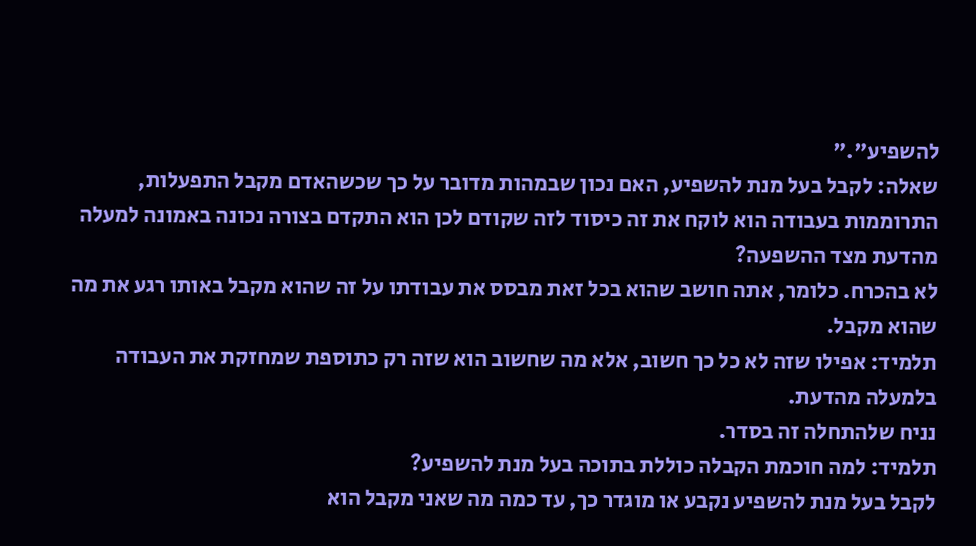להשפיע"."
שאלה: לקבל בעל מנת להשפיע, האם נכון שבמהות מדובר על כך שכשהאדם מקבל התפעלות, התרוממות בעבודה הוא לוקח את זה כיסוד לזה שקודם לכן הוא התקדם בצורה נכונה באמונה למעלה מהדעת מצד ההשפעה?
לא בהכרח. כלומר, אתה חושב שהוא בכל זאת מבסס את עבודתו על זה שהוא מקבל באותו רגע את מה שהוא מקבל.
תלמיד: אפילו שזה לא כל כך חשוב, אלא מה שחשוב הוא שזה רק כתוספת שמחזקת את העבודה בלמעלה מהדעת.
נניח שלהתחלה זה בסדר.
תלמיד: למה חוכמת הקבלה כוללת בתוכה בעל מנת להשפיע?
לקבל בעל מנת להשפיע נקבע או מוגדר כך, עד כמה מה שאני מקבל הוא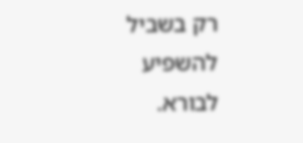רק בשביל להשפיע לבורא.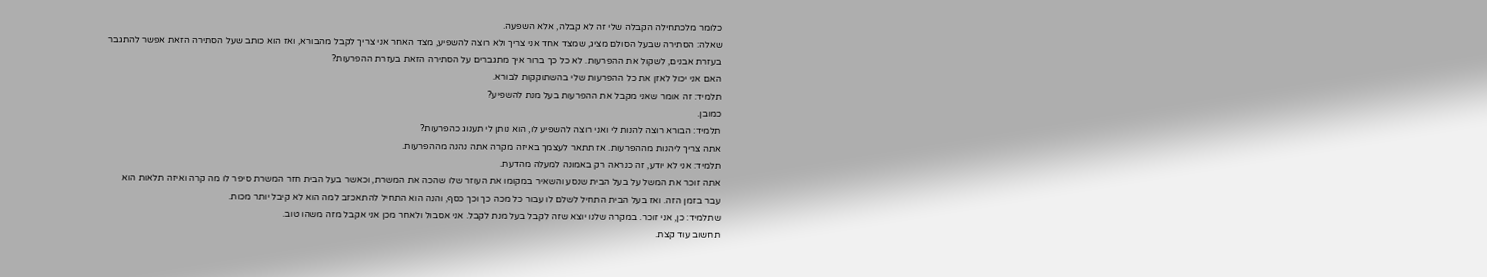כלומר מלכתחילה הקבלה שלי זה לא קבלה, אלא השפעה.
שאלה: הסתירה שבעל הסולם מציג, שמצד אחד אני צריך ולא רוצה להשפיע, מצד האחר אני צריך לקבל מהבורא, ואז הוא כותב שעל הסתירה הזאת אפשר להתגבר בעזרת אבנים, לשקול את ההפרעות. לא כל כך ברור איך מתגברים על הסתירה הזאת בעזרת ההפרעות?
האם אני יכול לאזן את כל ההפרעות שלי בהשתוקקות לבורא.
תלמיד: זה אומר שאני מקבל את ההפרעות בעל מנת להשפיע?
כמובן.
תלמיד: הבורא רוצה להנות לי ואני רוצה להשפיע לו, הוא נותן לי תענוג כהפרעות?
אתה צריך ליהנות מההפרעות. אז תתאר לעצמך באיזה מקרה אתה נהנה מההפרעות.
תלמיד: אני לא יודע, זה כנראה רק באמונה למעלה מהדעת.
אתה זוכר את המשל על בעל הבית שנסע והשאיר במקומו את העוזר שלו שהכה את המשרת, וכאשר בעל הבית חזר המשרת סיפר לו מה קרה ואיזה תלאות הוא עבר בזמן הזה. ואז בעל הבית התחיל לשלם לו עבור כל מכה כך וכך כסף, והנה הוא התחיל להתאכזב למה הוא לא קיבל יותר מכות.
שתלמיד: כן, אני זוכר. במקרה שלנו יוצא שזה לקבל בעל מנת לקבל. אני אסבול ולאחר מכן אני אקבל מזה משהו טוב.
תחשוב עוד קצת.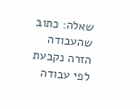שאלה: כתוב שהעבודה הזרה נקבעת לפי עבודה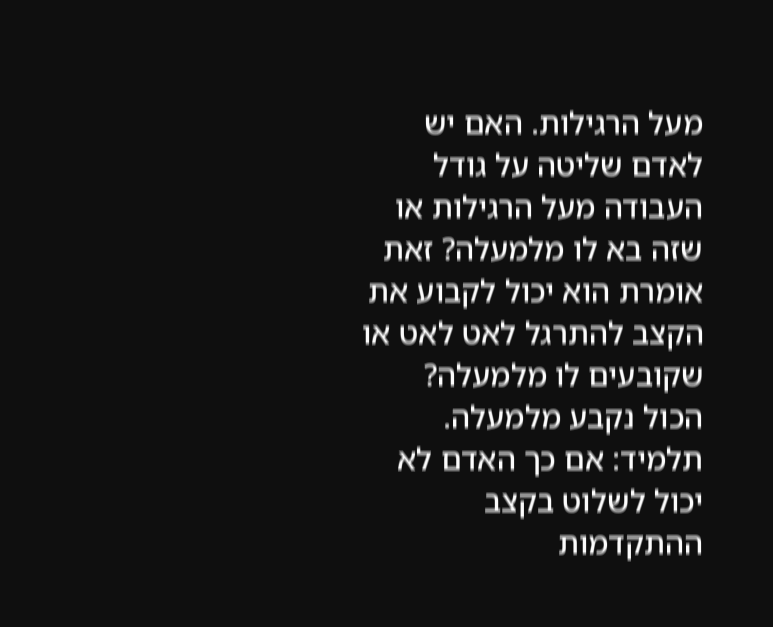מעל הרגילות. האם יש לאדם שליטה על גודל העבודה מעל הרגילות או שזה בא לו מלמעלה? זאת אומרת הוא יכול לקבוע את הקצב להתרגל לאט לאט או שקובעים לו מלמעלה?
הכול נקבע מלמעלה.
תלמיד: אם כך האדם לא יכול לשלוט בקצב ההתקדמות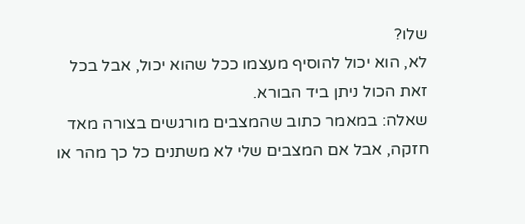שלו?
לא, הוא יכול להוסיף מעצמו ככל שהוא יכול, אבל בכל זאת הכול ניתן ביד הבורא.
שאלה: במאמר כתוב שהמצבים מורגשים בצורה מאד חזקה, אבל אם המצבים שלי לא משתנים כל כך מהר או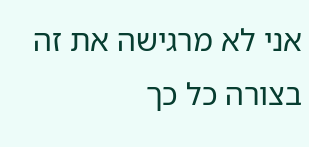אני לא מרגישה את זה בצורה כל כך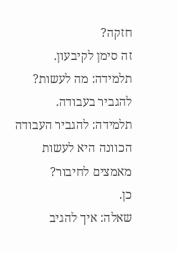חזקה?
זה סימן לקיבעון.
תלמידה: מה לעשות?
להגביר בעבודה.
תלמידה: להגביר העבודה הכוונה היא לעשות מאמצים לחיבור?
כן.
שאלה: איך להגיב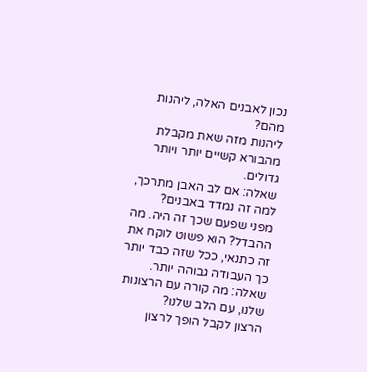נכון לאבנים האלה, ליהנות מהם?
ליהנות מזה שאת מקבלת מהבורא קשיים יותר ויותר גדולים.
שאלה: אם לב האבן מתרכך, למה זה נמדד באבנים?
מפני שפעם שכך זה היה. מה ההבדל? הוא פשוט לוקח את זה כתנאי, ככל שזה כבד יותר כך העבודה גבוהה יותר.
שאלה: מה קורה עם הרצונות שלנו, עם הלב שלנו?
הרצון לקבל הופך לרצון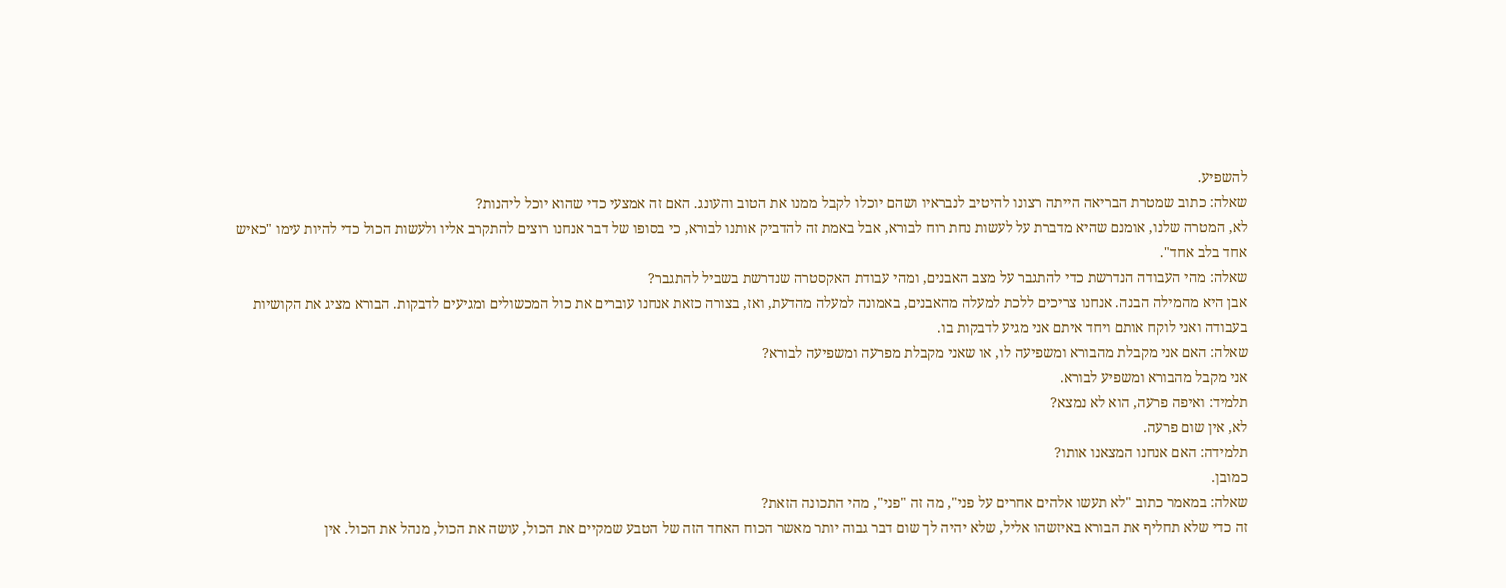להשפיע.
שאלה: כתוב שמטרת הבריאה הייתה רצונו להיטיב לנבראיו ושהם יוכלו לקבל ממנו את הטוב והעונג. האם זה אמצעי כדי שהוא יוכל ליהנות?
לא, המטרה שלנו, אומנם שהיא מדברת על לעשות נחת רוח לבורא, אבל באמת זה להדביק אותנו לבורא, כי בסופו של דבר אנחנו רוצים להתקרב אליו ולעשות הכול כדי להיות עימו "כאיש אחד בלב אחד".
שאלה: מהי העבודה הנדרשת כדי להתגבר על מצב האבנים, ומהי עבודת האקסטרה שנדרשת בשביל להתגבר?
אבן היא מהמילה הבנה. אנחנו צריכים ללכת למעלה מהאבנים, באמונה למעלה מהדעת, ואז, בצורה כזאת אנחנו עוברים את כול המכשולים ומגיעים לדבקות. הבורא מציג את הקושיות בעבודה ואני לוקח אותם ויחד איתם אני מגיע לדבקות בו.
שאלה: האם אני מקבלת מהבורא ומשפיעה לו, או שאני מקבלת מפרעה ומשפיעה לבורא?
אני מקבל מהבורא ומשפיע לבורא.
תלמיד: ואיפה פרעה, הוא לא נמצא?
לא, אין שום פרעה.
תלמידה: האם אנחנו המצאנו אותו?
כמובן.
שאלה: במאמר כתוב "לא תעשו אלהים אחרים על פני", מה זה "פני", מהי התכונה הזאת?
זה כדי שלא תחליף את הבורא באיזשהו אליל, שלא יהיה לך שום דבר גבוה יותר מאשר הכוח האחד הזה של הטבע שמקיים את הכול, עושה את הכול, מנהל את הכול. אין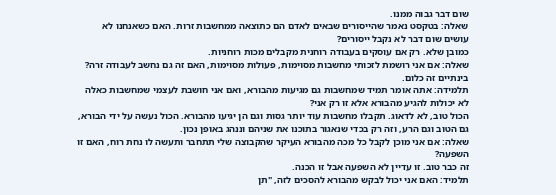שום דבר גבוה ממנו.
שאלה: בטקסט נאמר שהייסורים שבאים לאדם הם כתוצאה ממחשבות זרות. האם כשאנחנו לא עושים שום דבר לא נקבל ייסורים?
כמובן שלא. רק אם עוסקים בעבודה רוחנית מקבלים מכות רוחניות.
שאלה: אם אני רושמת לזכותי מחשבות מסוימות, פעולות מסוימות, האם זה גם נחשב לעבודה זרה?
בינתיים זה כלום.
תלמידה: אתה אומר תמיד שמחשבות גם מגיעות מהבורא, ואם אני חושבת לעצמי שמחשבות כאלה לא יכולות להגיע מהבורא אלא זו רק אני?
הכול טוב, לא לדאוג. תקבלו מחשבות עוד יותר גסות וגם הן יגיעו מהבורא. הכול נעשה על ידי הבורא, גם הטוב וגם הרע, וזה רק בכדי שנאגור בתוכנו את שניהם וננהג באופן נכון.
שאלה: אם אני מוכן לקבל כל מכה מהבורא העיקר שהקבוצה שלי תתחבר ותעשה לו נחת רוח, האם זו השפעה?
זה כבר טוב. זו עדיין לא השפעה אבל זו הכנה.
תלמיד: האם אני יכול לבקש מהבורא להסכים לזה, "תן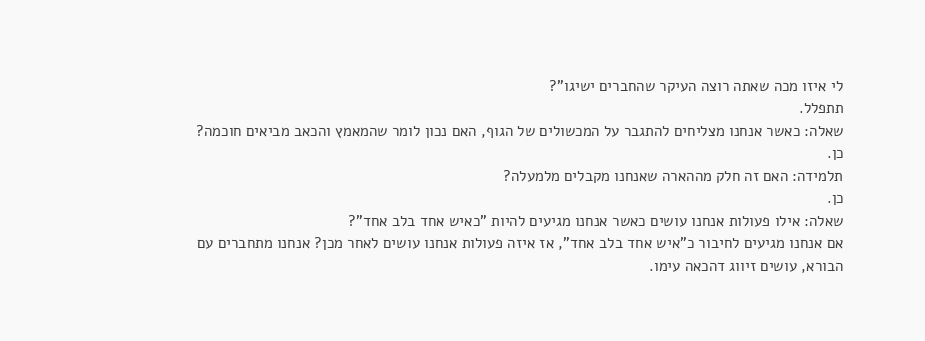לי איזו מכה שאתה רוצה העיקר שהחברים ישיגו"?
תתפלל.
שאלה: כאשר אנחנו מצליחים להתגבר על המכשולים של הגוף, האם נכון לומר שהמאמץ והכאב מביאים חוכמה?
כן.
תלמידה: האם זה חלק מההארה שאנחנו מקבלים מלמעלה?
כן.
שאלה: אילו פעולות אנחנו עושים כאשר אנחנו מגיעים להיות "כאיש אחד בלב אחד"?
אם אנחנו מגיעים לחיבור כ"איש אחד בלב אחד", אז איזה פעולות אנחנו עושים לאחר מכן? אנחנו מתחברים עם הבורא, עושים זיווג דהכאה עימו.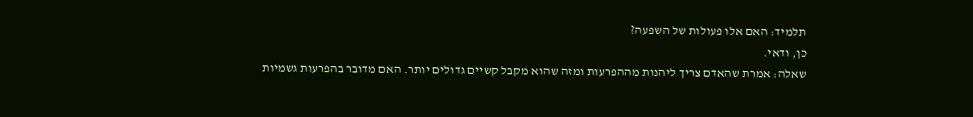תלמיד: האם אלו פעולות של השפעה?
כן, ודאי.
שאלה: אמרת שהאדם צריך ליהנות מההפרעות ומזה שהוא מקבל קשיים גדולים יותר. האם מדובר בהפרעות גשמיות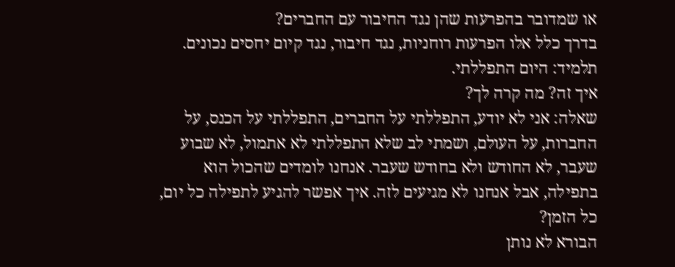או שמדובר בהפרעות שהן נגד החיבור עם החברים?
בדרך כלל אלו הפרעות רוחניות, נגד חיבור, נגד קיום יחסים נכונים.
תלמיד: היום התפללתי.
איך זה? מה קרה לך?
שאלה: אני לא יודע, התפללתי על החברים, התפללתי על הכנס, על החברות, על העולם, ושמתי לב שלא התפללתי לא אתמול, לא שבוע שעבר, לא החודש ולא בחודש שעבר. אנחנו לומדים שהכול הוא בתפילה, אבל אנחנו לא מגיעים לזה. איך אפשר להגיע לתפילה כל יום, כל הזמן?
הבורא לא נותן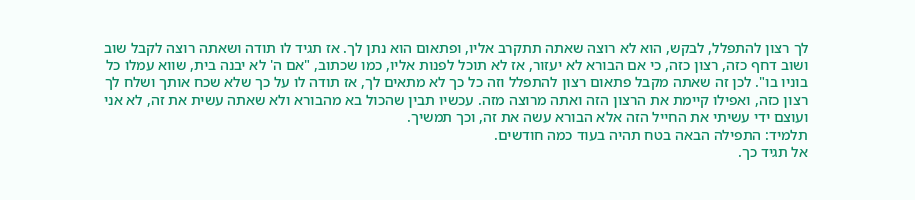לך רצון להתפלל, לבקש, הוא לא רוצה שאתה תתקרב אליו, ופתאום הוא נתן לך. אז תגיד לו תודה ושאתה רוצה לקבל שוב ושוב דחף כזה, רצון כזה, כי אם הבורא לא יעזור, אז לא תוכל לפנות אליו, כמו שכתוב, "אם ה' לא יבנה בית, שווא עמלו כל בוניו בו". לכן זה שאתה מקבל פתאום רצון להתפלל וזה כל כך לא מתאים לך, אז תודה לו על כך שלא שכח אותך ושלח לך רצון כזה, ואפילו קיימת את הרצון הזה ואתה מרוצה מזה. עכשיו תבין שהכול בא מהבורא ולא שאתה עשית את זה, לא אני ועוצם ידי עשיתי את החייל הזה אלא הבורא עשה את זה, וכך תמשיך.
תלמיד: התפילה הבאה בטח תהיה בעוד כמה חודשים.
אל תגיד כך.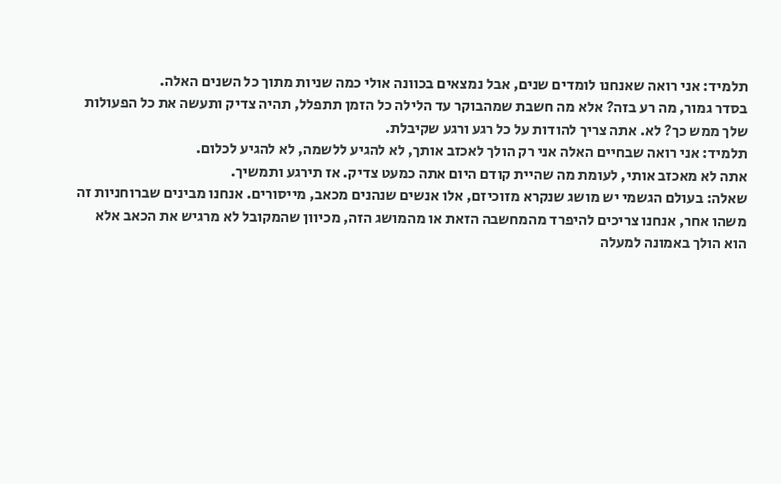תלמיד: אני רואה שאנחנו לומדים שנים, אבל נמצאים בכוונה אולי כמה שניות מתוך כל השנים האלה.
בסדר גמור, מה רע בזה? אלא מה חשבת שמהבוקר עד הלילה כל הזמן תתפלל, תהיה צדיק ותעשה את כל הפעולות שלך ממש כך? לא. אתה צריך להודות על כל רגע ורגע שקיבלת.
תלמיד: אני רואה שבחיים האלה אני רק הולך לאכזב אותך, לא להגיע ללשמה, לא להגיע לכלום.
אתה לא מאכזב אותי, לעומת מה שהיית קודם היום אתה כמעט צדיק. אז תירגע ותמשיך.
שאלה: בעולם הגשמי יש מושג שנקרא מזוכיזם, אלו אנשים שנהנים מכאב, מייסורים. אנחנו מבינים שברוחניות זה משהו אחר, אנחנו צריכים להיפרד מהמחשבה הזאת או מהמושג הזה, מכיוון שהמקובל לא מרגיש את הכאב אלא הוא הולך באמונה למעלה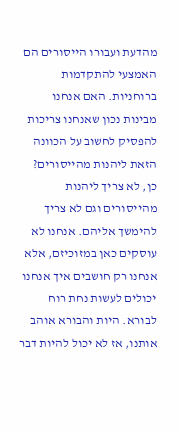מהדעת ועבורו הייסורים הם האמצעי להתקדמות ברוחניות. האם אנחנו מבינות נכון שאנחנו צריכות להפסיק לחשוב על הכוונה הזאת ליהנות מהייסורים?
כן, לא צריך ליהנות מהייסורים וגם לא צריך להימשך אליהם. אנחנו לא עוסקים כאן במזוכיזם, אלא אנחנו רק חושבים איך אנחנו יכולים לעשות נחת רוח לבורא. היות והבורא אוהב אותנו, אז לא יכול להיות דבר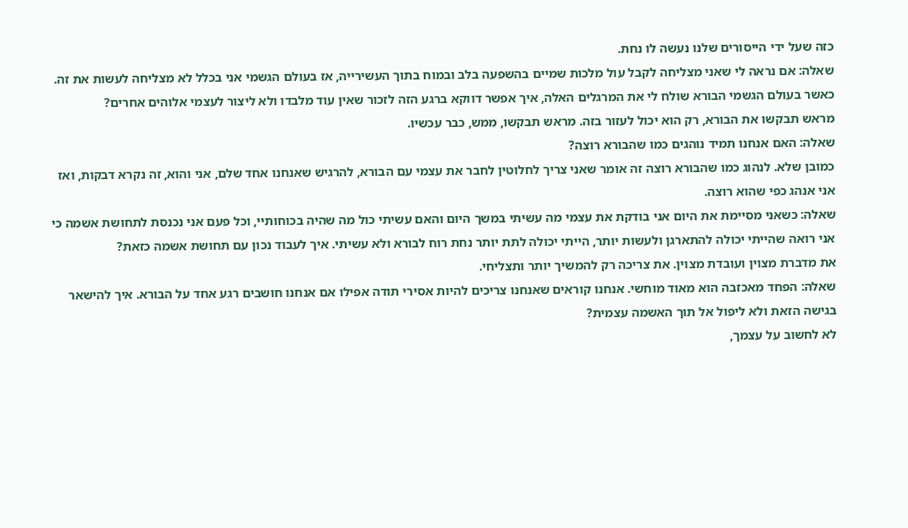כזה שעל ידי הייסורים שלנו נעשה לו נחת.
שאלה: אם נראה לי שאני מצליחה לקבל עול מלכות שמיים בהשפעה בלב ובמוח בתוך העשירייה, אז בעולם הגשמי אני בכלל לא מצליחה לעשות את זה. כאשר בעולם הגשמי הבורא שולח לי את המרגלים האלה, איך אפשר דווקא ברגע הזה לזכור שאין עוד מלבדו ולא ליצור לעצמי אלוהים אחרים?
מראש תבקשו את הבורא, רק הוא יכול לעזור בזה. מראש תבקשו, ממש, כבר עכשיו.
שאלה: האם אנחנו תמיד נוהגים כמו שהבורא רוצה?
כמובן שלא. לנהוג כמו שהבורא רוצה זה אומר שאני צריך לחלוטין לחבר את עצמי עם הבורא, להרגיש שאנחנו אחד שלם, אני והוא, זה נקרא דבקות, ואז אני אנהג כפי שהוא רוצה.
שאלה: כשאני מסיימת את היום אני בודקת את עצמי מה עשיתי במשך היום והאם עשיתי כול מה שהיה בכוחותיי, וכל פעם אני נכנסת לתחושת אשמה כי אני רואה שהייתי יכולה להתארגן ולעשות יותר, הייתי יכולה לתת יותר נחת רוח לבורא ולא עשיתי. איך לעבוד נכון עם תחושת אשמה כזאת?
את מדברת מצוין ועובדת מצוין. את צריכה רק להמשיך יותר ותצליחי.
שאלה: הפחד מאכזבה הוא מאוד מוחשי. אנחנו קוראים שאנחנו צריכים להיות אסירי תודה אפילו אם אנחנו חושבים רגע אחד על הבורא. איך להישאר בגישה הזאת ולא ליפול אל תוך האשמה עצמית?
לא לחשוב על עצמך,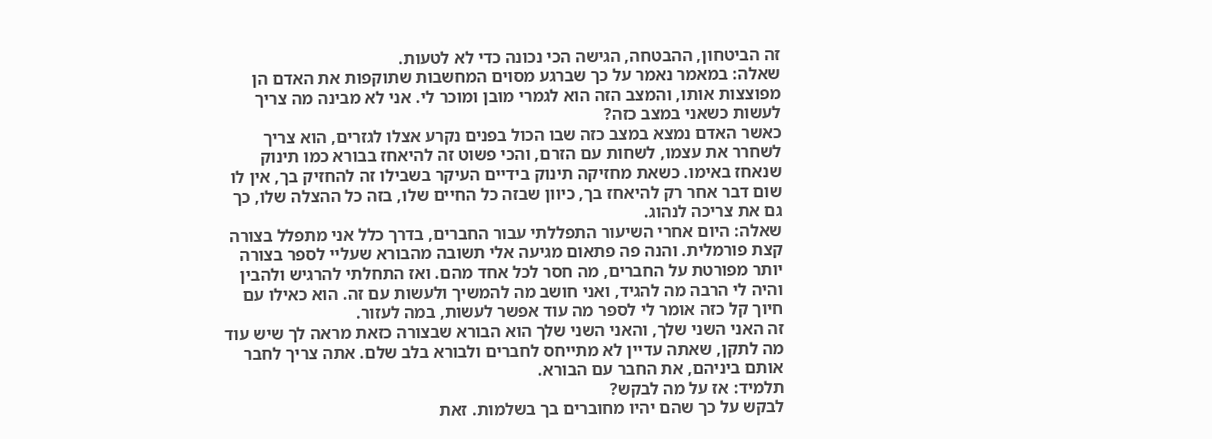זה הביטחון, ההבטחה, הגישה הכי נכונה כדי לא לטעות.
שאלה: במאמר נאמר על כך שברגע מסוים המחשבות שתוקפות את האדם הן מפוצצות אותו, והמצב הזה הוא לגמרי מובן ומוכר לי. אני לא מבינה מה צריך לעשות כשאני במצב כזה?
כאשר האדם נמצא במצב כזה שבו הכול בפנים נקרע אצלו לגזרים, הוא צריך לשחרר את עצמו, לשחות עם הזרם, והכי פשוט זה להיאחז בבורא כמו תינוק שנאחז באימו. כשאת מחזיקה תינוק בידיים העיקר בשבילו זה להחזיק בך, אין לו שום דבר אחר רק להיאחז בך, כיוון שבזה כל החיים שלו, בזה כל ההצלה שלו, כך גם את צריכה לנהוג.
שאלה: היום אחרי השיעור התפללתי עבור החברים, בדרך כלל אני מתפלל בצורה קצת פורמלית. והנה פה פתאום מגיעה אלי תשובה מהבורא שעליי לספר בצורה יותר מפורטת על החברים, מה חסר לכל אחד מהם. ואז התחלתי להרגיש ולהבין והיה לי הרבה מה להגיד, ואני חושב מה להמשיך ולעשות עם זה. הוא כאילו עם חיוך קל כזה אומר לי לספר מה עוד אפשר לעשות, במה לעזור.
זה האני השני שלך, והאני השני שלך הוא הבורא שבצורה כזאת מראה לך שיש עוד מה לתקן, שאתה עדיין לא מתייחס לחברים ולבורא בלב שלם. אתה צריך לחבר אותם ביניהם, את החבר עם הבורא.
תלמיד: אז על מה לבקש?
לבקש על כך שהם יהיו מחוברים בך בשלמות. זאת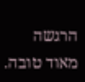הרגשה מאוד טובה.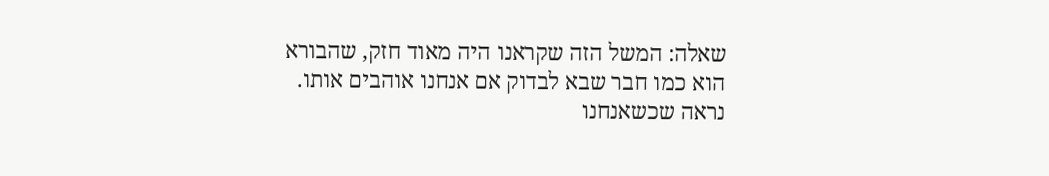שאלה: המשל הזה שקראנו היה מאוד חזק, שהבורא הוא כמו חבר שבא לבדוק אם אנחנו אוהבים אותו. נראה שכשאנחנו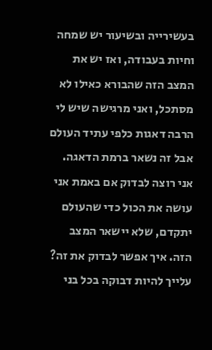בעשירייה ובשיעור יש שמחה וחיות בעבודה, ואז יש את המצב הזה שהבורא כאילו לא מסתכל, ואני מרגישה שיש לי הרבה דאגות כלפי עתיד העולם אבל זה נשאר ברמת הדאגה. אני רוצה לבדוק אם באמת אני עושה את הכול כדי שהעולם יתקדם, שלא יישאר המצב הזה. איך אפשר לבדוק את זה?
עלייך להיות דבוקה בכל בני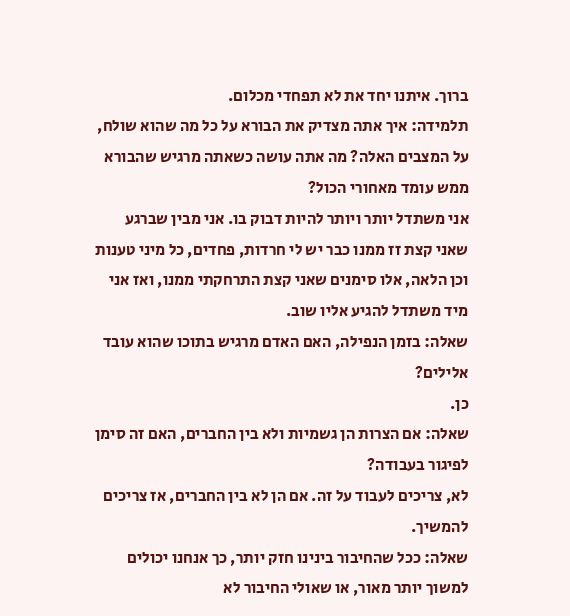ברוך. איתנו יחד את לא תפחדי מכלום.
תלמידה: איך אתה מצדיק את הבורא על כל מה שהוא שולח, על המצבים האלה? מה אתה עושה כשאתה מרגיש שהבורא ממש עומד מאחורי הכול?
אני משתדל יותר ויותר להיות דבוק בו. אני מבין שברגע שאני קצת זז ממנו כבר יש לי חרדות, פחדים, כל מיני טענות וכן הלאה, אלו סימנים שאני קצת התרחקתי ממנו, ואז אני מיד משתדל להגיע אליו שוב.
שאלה: בזמן הנפילה, האם האדם מרגיש בתוכו שהוא עובד אלילים?
כן.
שאלה: אם הצרות הן גשמיות ולא בין החברים, האם זה סימן לפיגור בעבודה?
לא, צריכים לעבוד על זה. אם הן לא בין החברים, אז צריכים להמשיך.
שאלה: ככל שהחיבור בינינו חזק יותר, כך אנחנו יכולים למשוך יותר מאור, או שאולי החיבור לא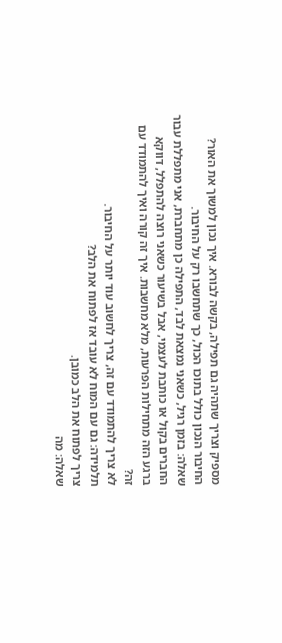מספיק וצריך שתהיה גם תפילה, בקשה לבורא. איך נכון למשוך את האור?
החיבור הנכון כולל בתוכו הכול, כך שתחשבו רק על החיבור.
שאלה: בזמן רגיל, כשאני נמצאת לבד, התפילה כן מתחברת, אני מתפללת עבור החברים בקול או כותבת לעצמי, אבל בשיעור כשאני רוצה להתפלל, דווקא ברגע הזה מתחילות הפרעות, מלא מחשבות. איך זה קורה ואיך להתמודד עם זה?
לא צריך להתמודד עם זה, צריך לחשוב עוד יותר על החיבור.
תלמידה: גם עם המוח לא עובד אז לפתוח את הלב?
צריך לפתוח את הלב כמובן.
שאלה: מה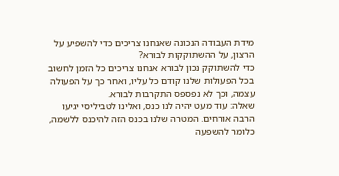מידת העבודה הנכונה שאנחנו צריכים כדי להשפיע על הרצון, על ההשתוקקות לבורא?
כדי להשתוקק נכון לבורא אנחנו צריכים כל הזמן לחשוב בכל הפעולות שלנו קודם כל עליו, ואחר כך על הפעולה עצמה, וכך לא נפספס התקרבות לבורא.
שאלה: עוד מעט יהיה לנו כנס, ואלינו לטביליסי יגיעו הרבה אורחים. המטרה שלנו בכנס הזה להיכנס ללשמה, כלומר להשפעה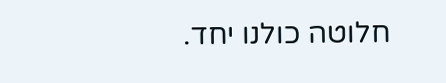חלוטה כולנו יחד.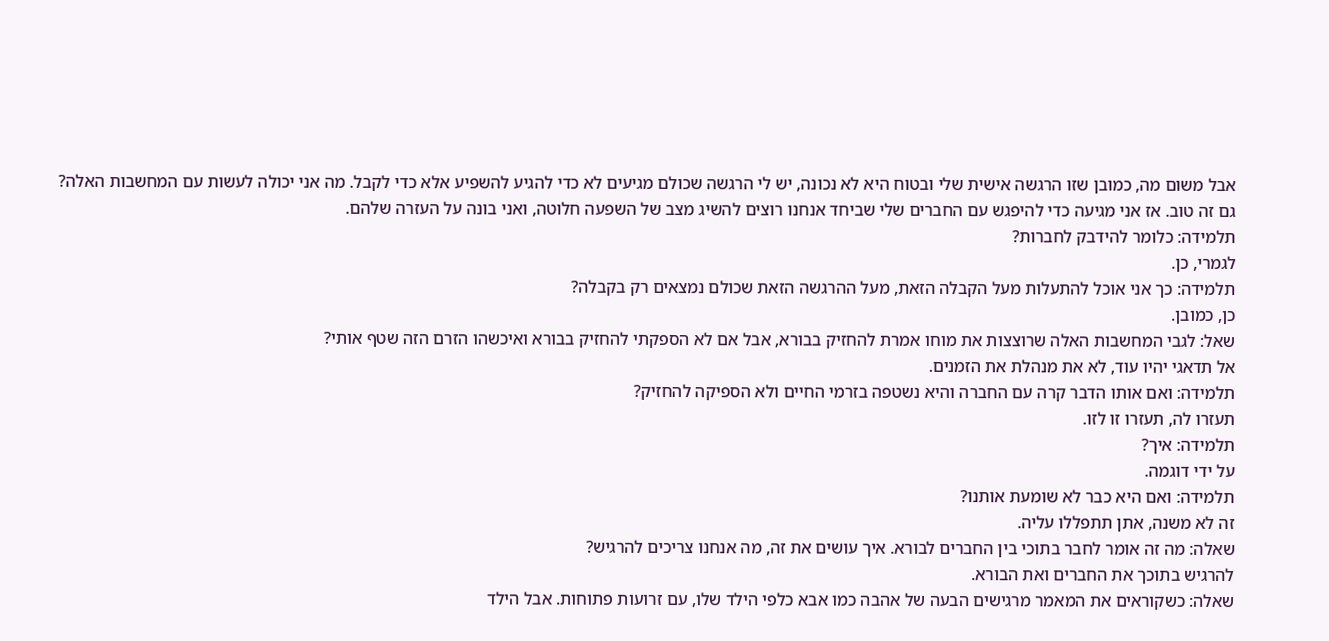אבל משום מה, כמובן שזו הרגשה אישית שלי ובטוח היא לא נכונה, יש לי הרגשה שכולם מגיעים לא כדי להגיע להשפיע אלא כדי לקבל. מה אני יכולה לעשות עם המחשבות האלה?
גם זה טוב. אז אני מגיעה כדי להיפגש עם החברים שלי שביחד אנחנו רוצים להשיג מצב של השפעה חלוטה, ואני בונה על העזרה שלהם.
תלמידה: כלומר להידבק לחברות?
לגמרי, כן.
תלמידה: כך אני אוכל להתעלות מעל הקבלה הזאת, מעל ההרגשה הזאת שכולם נמצאים רק בקבלה?
כן, כמובן.
שאל: לגבי המחשבות האלה שרוצצות את מוחו אמרת להחזיק בבורא, אבל אם לא הספקתי להחזיק בבורא ואיכשהו הזרם הזה שטף אותי?
אל תדאגי יהיו עוד, לא את מנהלת את הזמנים.
תלמידה: ואם אותו הדבר קרה עם החברה והיא נשטפה בזרמי החיים ולא הספיקה להחזיק?
תעזרו לה, תעזרו זו לזו.
תלמידה: איך?
על ידי דוגמה.
תלמידה: ואם היא כבר לא שומעת אותנו?
זה לא משנה, אתן תתפללו עליה.
שאלה: מה זה אומר לחבר בתוכי בין החברים לבורא. איך עושים את זה, מה אנחנו צריכים להרגיש?
להרגיש בתוכך את החברים ואת הבורא.
שאלה: כשקוראים את המאמר מרגישים הבעה של אהבה כמו אבא כלפי הילד שלו, עם זרועות פתוחות. אבל הילד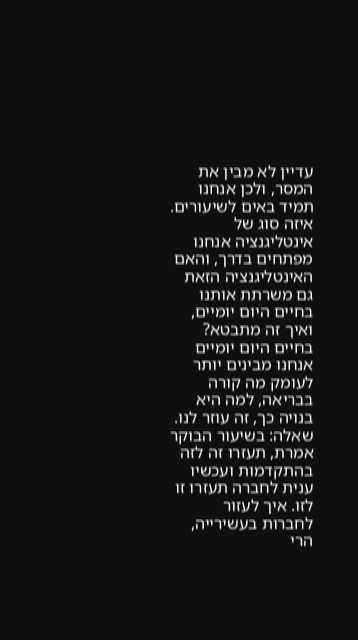עדיין לא מבין את המסר, ולכן אנחנו תמיד באים לשיעורים. איזה סוג של אינטליגנציה אנחנו מפתחים בדרך, והאם האינטליגנציה הזאת גם משרתת אותנו בחיים היום יומיים, ואיך זה מתבטא?
בחיים היום יומיים אנחנו מבינים יותר לעומק מה קורה בבריאה, למה היא בנויה כך, זה עוזר לנו.
שאלה: בשיעור הבוקר אמרת, תעזרו זה לזה בהתקדמות ועכשיו ענית לחברה תעזרו זו לזו. איך לעזור לחברות בעשירייה, הרי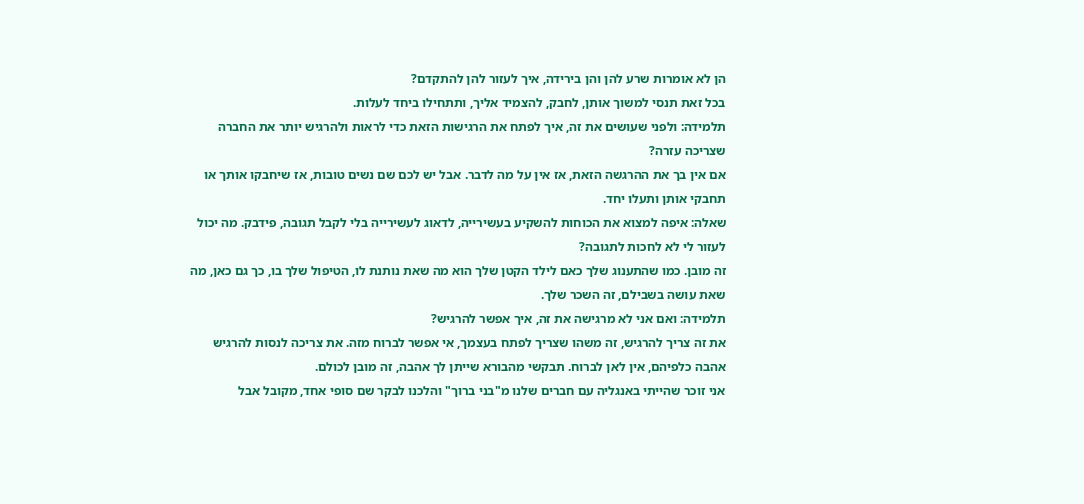הן לא אומרות שרע להן והן בירידה, איך לעזור להן להתקדם?
בכל זאת תנסי למשוך אותן, לחבק, להצמיד אליך, ותתחילו ביחד לעלות.
תלמידה: ולפני שעושים את זה, איך לפתח את הרגישות הזאת כדי לראות ולהרגיש יותר את החברה שצריכה עזרה?
אם אין בך את ההרגשה הזאת, אז אין על מה לדבר. אבל יש לכם שם נשים טובות, אז שיחבקו אותך או תחבקי אותן ותעלו יחד.
שאלה: איפה למצוא את הכוחות להשקיע בעשירייה, לדאוג לעשירייה בלי לקבל תגובה, פידבק. מה יכול לעזור לי לא לחכות לתגובה?
זה מובן. כמו שהתענוג שלך כאם לילד הקטן שלך הוא מה שאת נותנת לו, הטיפול שלך בו, כך גם כאן, מה שאת עושה בשבילם, זה השכר שלך.
תלמידה: ואם אני לא מרגישה את זה, איך אפשר להרגיש?
את זה צריך להרגיש, זה משהו שצריך לפתח בעצמך, אי אפשר לברוח מזה. את צריכה לנסות להרגיש אהבה כלפיהם, אין לאן לברוח. תבקשי מהבורא שייתן לך אהבה, זה מובן לכולם.
אני זוכר שהייתי באנגליה עם חברים שלנו מ"בני ברוך" והלכנו לבקר שם סופי אחד, מקובל אבל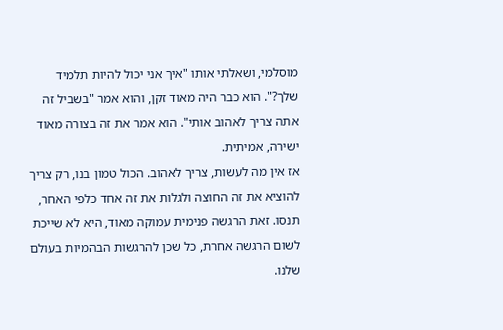מוסלמי, ושאלתי אותו "איך אני יכול להיות תלמיד שלך?". הוא כבר היה מאוד זקן, והוא אמר "בשביל זה אתה צריך לאהוב אותי". הוא אמר את זה בצורה מאוד ישירה, אמיתית.
אז אין מה לעשות, צריך לאהוב. הכול טמון בנו, רק צריך להוציא את זה החוצה ולגלות את זה אחד כלפי האחר, תנסו. זאת הרגשה פנימית עמוקה מאוד, היא לא שייכת לשום הרגשה אחרת, כל שכן להרגשות הבהמיות בעולם שלנו.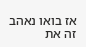אז בואו נאהב זה את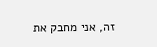זה, אני מחבק את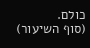כולם.
(סוף השיעור)